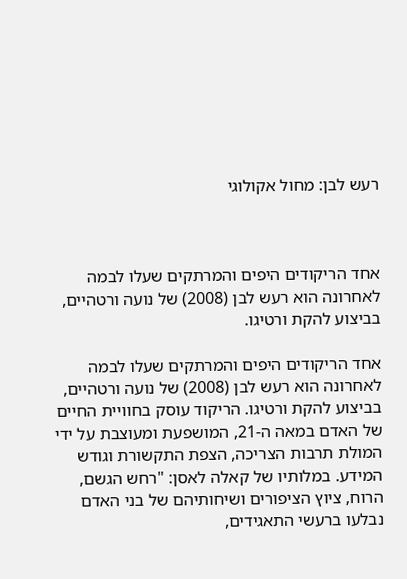רעש לבן: מחול אקולוגי



אחד הריקודים היפים והמרתקים שעלו לבמה לאחרונה הוא רעש לבן (2008) של נועה ורטהיים, בביצוע להקת ורטיגו.

אחד הריקודים היפים והמרתקים שעלו לבמה לאחרונה הוא רעש לבן (2008) של נועה ורטהיים, בביצוע להקת ורטיגו. הריקוד עוסק בחוויית החיים של האדם במאה ה-21, המושפעת ומעוצבת על ידי המולת תרבות הצריכה, הצפת התקשורת וגודש המידע. במלותיו של קאלה לאסן: "רחש הגשם, הרוח, ציוץ הציפורים ושיחותיהם של בני האדם נבלעו ברעשי התאגידים,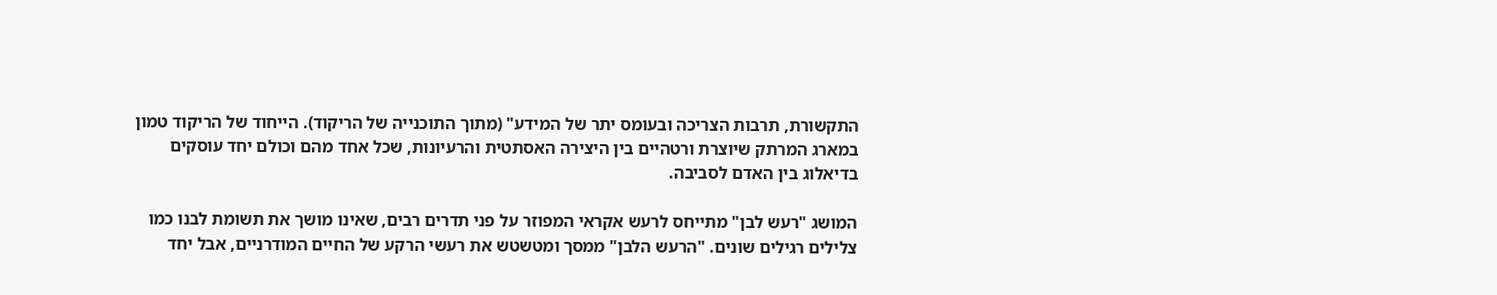התקשורת, תרבות הצריכה ובעומס יתר של המידע" (מתוך התוכנייה של הריקוד). הייחוד של הריקוד טמון במארג המרתק שיוצרת ורטהיים בין היצירה האסתטית והרעיונות, שכל אחד מהם וכולם יחד עוסקים בדיאלוג בין האדם לסביבה.

המושג "רעש לבן" מתייחס לרעש אקראי המפוזר על פני תדרים רבים, שאינו מושך את תשומת לבנו כמו צלילים רגילים שונים. "הרעש הלבן" ממסך ומטשטש את רעשי הרקע של החיים המודרניים, אבל יחד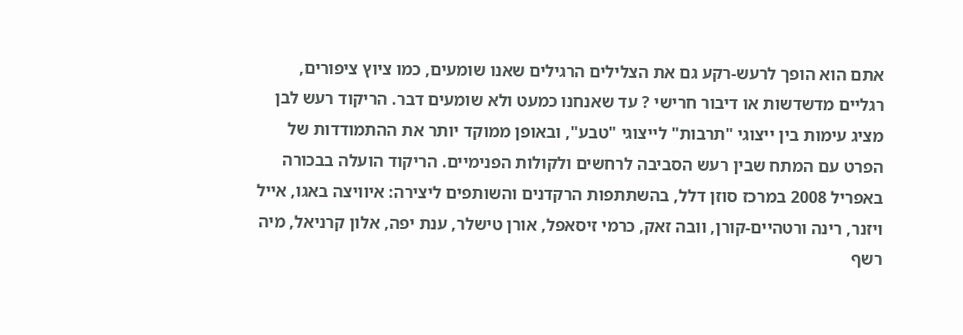אתם הוא הופך לרעש-רקע גם את הצלילים הרגילים שאנו שומעים, כמו ציוץ ציפורים, רגליים מדשדשות או דיבור חרישי ? עד שאנחנו כמעט ולא שומעים דבר. הריקוד רעש לבן מציג עימות בין ייצוגי "תרבות" לייצוגי "טבע", ובאופן ממוקד יותר את ההתמודדות של הפרט עם המתח שבין רעש הסביבה לרחשים ולקולות הפנימיים. הריקוד הועלה בבכורה באפריל 2008 במרכז סוזן דלל, בהשתתפות הרקדנים והשותפים ליצירה: איוויצה באגו, אייל ויזנר, רינה ורטהיים-קורן, וובה זאק, כרמי זיסאפל, אורן טישלר, ענת יפה, אלון קרניאל, מיה רשף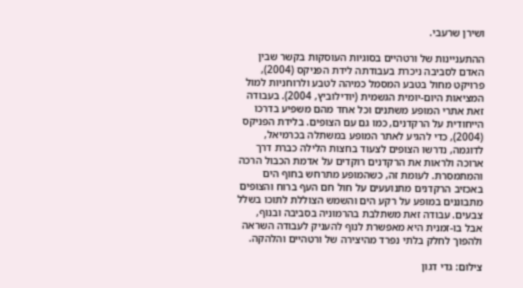ושירן שרעבי.

ההתעניינות של ורטהיים בסוגיות העוסקות בקשר שבין האדם לסביבה ניכרת בעבודתה לידת הפניקס (2004), פרויקט מחול בטבע המסמל כמיהה לטבע ולרוחניות למול המציאות היום-יומית הגשמית (יודילוביץ, 2004). בעבודה זאת אתרי המופע משתנים וכל אחד מהם משפיע בדרכו הייחודית על הרקדנים, כמו גם עם הצופים. בלידת הפניקס (2004), כדי להגיע לאתר המופע במשתלה בכרמיאל, לדוגמה, נדרשו הצופים לצעוד בחצות הלילה כברת דרך ארוכה ולראות את הרקדנים רוקדים על אדמת הכבול הרכה והמתמסרת. לעומת זה, כשהמופע מתרחש בחוף הים באכזיב הרקדנים מתנועעים על חול חם העף ברוח והצופים מתבוננים במופע על רקע הים והשמש הצוללת לתוכו בשלל צבעים. עבודה זאת משתלבת בהרמוניה בסביבה ובנוף, אבל בו-זמנית היא מאפשרת לנוף להעניק לעבודה השראה ולהפוך לחלק בלתי נפרד מהיצירה של ורטהיים והלהקה.

צילום: גדי דגון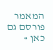המאמר פורסם גם כאן »